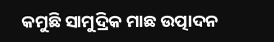କମୁଛି ସାମୁଦ୍ରିକ ମାଛ ଉତ୍ପାଦନ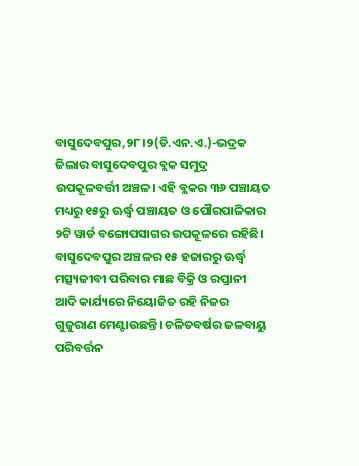ବାସୁଦେବପୁର,୨୮।୨(ଡି.ଏନ.ଏ.)-ଭଦ୍ରକ ଜିଲାର ବାସୁଦେବପୁର ବ୍ଲକ ସମୁଦ୍ର ଉପକୂଳବର୍ତ୍ତୀ ଅଞ୍ଚଳ। ଏହି ବ୍ଲକର ୩୬ ପଞ୍ଚାୟତ ମଧ୍ୟରୁ ୧୫ରୁ ଊର୍ଦ୍ଧ୍ୱ ପଞ୍ଚାୟତ ଓ ପୌରପାଳିକାର ୨ଟି ୱାର୍ଡ ବଙ୍ଗୋପସାଗର ଉପକୂଳରେ ରହିଛି। ବାସୁଦେବପୁର ଅଞ୍ଚଳର ୧୫ ହଜାରରୁ ଊର୍ଦ୍ଧ୍ୱ ମତ୍ସ୍ୟଜୀବୀ ପରିବାର ମାଛ ବିକ୍ରି ଓ ରପ୍ତାନୀ ଆଦି କାର୍ଯ୍ୟରେ ନିୟୋଜିତ ରହି ନିଜର ଗୁଜୁରାଣ ମେଣ୍ଟାଉଛନ୍ତି। ଚଳିତବର୍ଷର ଜଳବାୟୁ ପରିବର୍ତ୍ତନ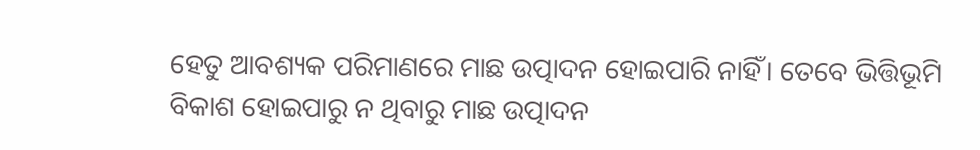ହେତୁ ଆବଶ୍ୟକ ପରିମାଣରେ ମାଛ ଉତ୍ପାଦନ ହୋଇପାରି ନାହିଁ। ତେବେ ଭିତ୍ତିଭୂମି ବିକାଶ ହୋଇପାରୁ ନ ଥିବାରୁ ମାଛ ଉତ୍ପାଦନ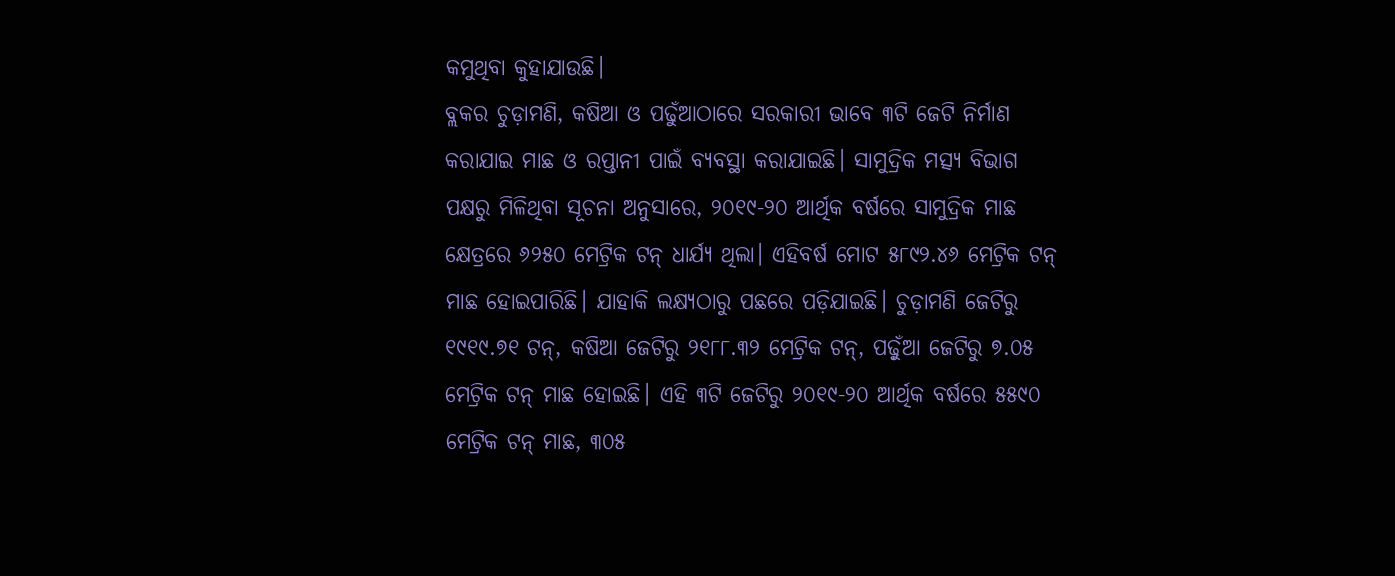କମୁଥିବା କୁହାଯାଉଛି।
ବ୍ଲକର ଚୁଡ଼ାମଣି, କଷିଆ ଓ ପଢୁଁଆଠାରେ ସରକାରୀ ଭାବେ ୩ଟି ଜେଟି ନିର୍ମାଣ କରାଯାଇ ମାଛ ଓ ରପ୍ତାନୀ ପାଇଁ ବ୍ୟବସ୍ଥା କରାଯାଇଛି। ସାମୁଦ୍ରିକ ମତ୍ସ୍ୟ ବିଭାଗ ପକ୍ଷରୁ ମିଳିଥିବା ସୂଚନା ଅନୁସାରେ, ୨୦୧୯-୨୦ ଆର୍ଥିକ ବର୍ଷରେ ସାମୁଦ୍ରିକ ମାଛ କ୍ଷେତ୍ରରେ ୬୨୫୦ ମେଟ୍ରିକ ଟନ୍‌ ଧାର୍ଯ୍ୟ ଥିଲା। ଏହିବର୍ଷ ମୋଟ ୫୮୯୨.୪୬ ମେଟ୍ରିକ ଟନ୍‌ ମାଛ ହୋଇପାରିଛି। ଯାହାକି ଲକ୍ଷ୍ୟଠାରୁ ପଛରେ ପଡ଼ିଯାଇଛି। ଚୁଡ଼ାମଣି ଜେଟିରୁ ୧୯୧୯.୭୧ ଟନ୍‌, କଷିଆ ଜେଟିରୁ ୨୧୮୮.୩୨ ମେଟ୍ରିକ ଟନ୍‌, ପଢ଼ୁଁଆ ଜେଟିରୁ ୭.୦୫ ମେଟ୍ରିକ ଟନ୍‌ ମାଛ ହୋଇଛି। ଏହି ୩ଟି ଜେଟିରୁ ୨୦୧୯-୨୦ ଆର୍ଥିକ ବର୍ଷରେ ୫୫୯୦ ମେଟ୍ରିକ ଟନ୍‌ ମାଛ, ୩୦୫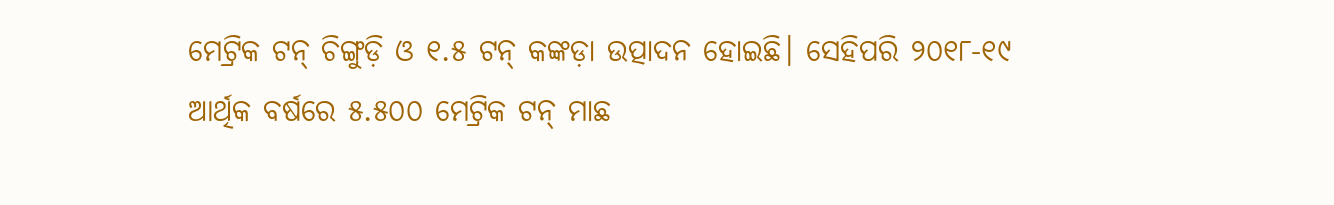ମେଟ୍ରିକ ଟନ୍‌ ଚିଙ୍ଗୁଡ଼ି ଓ ୧.୫ ଟନ୍‌ କଙ୍କଡ଼ା ଉତ୍ପାଦନ ହୋଇଛି। ସେହିପରି ୨୦୧୮-୧୯ ଆର୍ଥିକ ବର୍ଷରେ ୫.୫୦୦ ମେଟ୍ରିକ ଟନ୍‌ ମାଛ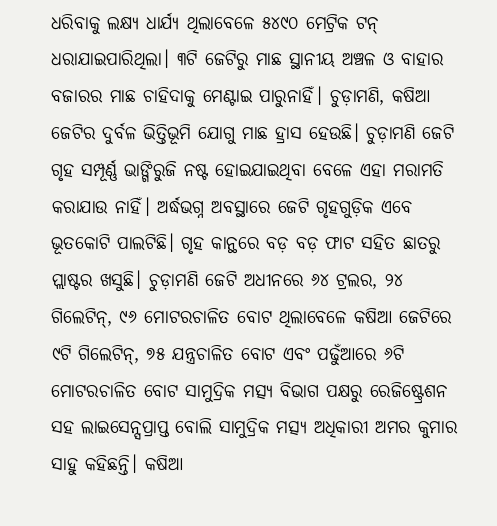ଧରିବାକୁ ଲକ୍ଷ୍ୟ ଧାର୍ଯ୍ୟ ଥିଲାବେଳେ ୫୪୯୦ ମେଟ୍ରିକ ଟନ୍‌ ଧରାଯାଇପାରିଥିଲା। ୩ଟି ଜେଟିରୁ ମାଛ ସ୍ଥାନୀୟ ଅଞ୍ଚଳ ଓ ବାହାର ବଜାରର ମାଛ ଚାହିଦାକୁ ମେଣ୍ଟାଇ ପାରୁନାହିଁ। ଚୁଡ଼ାମଣି, କଷିଆ ଜେଟିର ଦୁର୍ବଳ ଭିତ୍ତିଭୂମି ଯୋଗୁ ମାଛ ହ୍ରାସ ହେଉଛି। ଚୁଡ଼ାମଣି ଜେଟି ଗୃହ ସମ୍ପୂର୍ଣ୍ଣ ଭାଙ୍ଗିରୁଜି ନଷ୍ଟ ହୋଇଯାଇଥିବା ବେଳେ ଏହା ମରାମତି କରାଯାଉ ନାହିଁ। ଅର୍ଦ୍ଧଭଗ୍ନ ଅବସ୍ଥାରେ ଜେଟି ଗୃହଗୁଡ଼ିକ ଏବେ ଭୂତକୋଟି ପାଲଟିଛି। ଗୃହ କାନ୍ଥରେ ବଡ଼ ବଡ଼ ଫାଟ ସହିତ ଛାତରୁ ପ୍ଲାଷ୍ଟର ଖସୁଛି। ଚୁଡ଼ାମଣି ଜେଟି ଅଧୀନରେ ୬୪ ଟ୍ରଲର, ୨୪ ଗିଲେଟିନ୍‌, ୯୬ ମୋଟରଚାଳିତ ବୋଟ ଥିଲାବେଳେ କଷିଆ ଜେଟିରେ ୯ଟି ଗିଲେଟିନ୍‌, ୭୫ ଯନ୍ତ୍ରଚାଳିତ ବୋଟ ଏବଂ ପଢୁଁଆରେ ୬ଟି ମୋଟରଚାଳିତ ବୋଟ ସାମୁଦ୍ରିକ ମତ୍ସ୍ୟ ବିଭାଗ ପକ୍ଷରୁ ରେଜିଷ୍ଟ୍ରେଶନ ସହ ଲାଇସେନ୍ସପ୍ରାପ୍ତ ବୋଲି ସାମୁଦ୍ରିକ ମତ୍ସ୍ୟ ଅଧିକାରୀ ଅମର କୁମାର ସାହୁ କହିଛନ୍ତି। କଷିଆ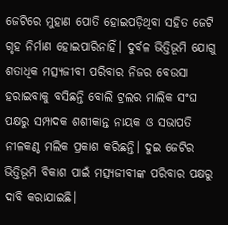ଜେଟିରେ ମୁହାଣ ପୋତି ହୋଇପଡ଼ିଥିବା ସହିତ ଜେଟି ଗୃହ ନିର୍ମାଣ ହୋଇପାରିନାହିଁ। ଦୁର୍ବଳ ଭିତ୍ତିଭୂମି ଯୋଗୁ ଶତାଧିକ ମତ୍ସ୍ୟଜୀବୀ ପରିବାର ନିଜର ବେଉସା ହରାଇବାକୁ ବସିଛନ୍ତି ବୋଲି ଟ୍ରଲର ମାଲିକ ସଂଘ ପକ୍ଷରୁ ସମ୍ପାଦକ ଶଶୀକାନ୍ତ ନାୟକ ଓ ସଭାପତି ନୀଳକଣ୍ଠ ମଲିକ ପ୍ରକାଶ କରିଛନ୍ତି। ଦୁଇ ଜେଟିର ଭିତ୍ତିଭୂମି ବିକାଶ ପାଇଁ ମତ୍ସ୍ୟଜୀବୀଙ୍କ ପରିବାର ପକ୍ଷରୁ ଦାବି କରାଯାଇଛି।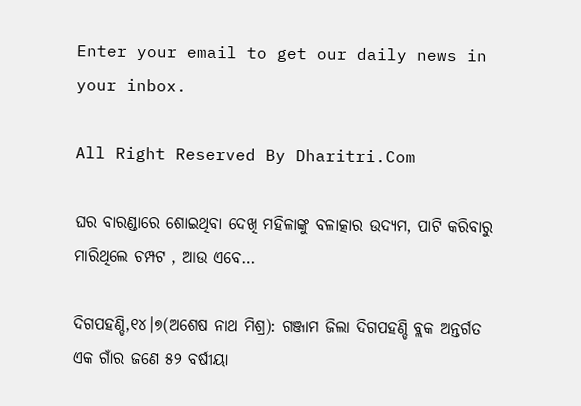Enter your email to get our daily news in your inbox.

All Right Reserved By Dharitri.Com

ଘର ବାରଣ୍ଡାରେ ଶୋଇଥିବା ଦେଖି ମହିଳାଙ୍କୁ ବଳାତ୍କାର ଉଦ୍ୟମ, ପାଟି କରିବାରୁ ମାରିଥିଲେ ଚମ୍ପଟ , ଆଉ ଏବେ…

ଦିଗପହଣ୍ଡି,୧୪।୭(ଅଶେଷ ନାଥ ମିଶ୍ର): ଗଞ୍ଜାମ ଜିଲା ଦିଗପହଣ୍ଡି ବ୍ଲକ ଅନ୍ତର୍ଗତ ଏକ ଗାଁର ଜଣେ ୫୨ ବର୍ଷୀୟା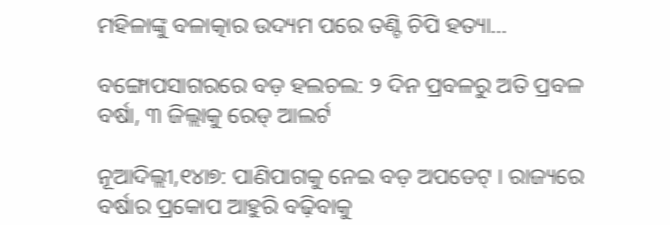ମହିଳାଙ୍କୁ ବଳାତ୍କାର ଉଦ୍ୟମ ପରେ ତଣ୍ଟି ଚିପି ହତ୍ୟା…

ବଙ୍ଗୋପସାଗରରେ ବଡ଼ ହଲଚଲ: ୨ ଦିନ ପ୍ରବଳରୁ ଅତି ପ୍ରବଳ ବର୍ଷା, ୩ ଜିଲ୍ଲାକୁ ରେଡ୍ ଆଲର୍ଟ

ନୂଆଦିଲ୍ଲୀ,୧୪ା୭: ପାଣିପାଗକୁ ନେଇ ବଡ଼ ଅପଡେଟ୍‌ । ରାଜ୍ୟରେ ବର୍ଷାର ପ୍ରକୋପ ଆହୁରି ବଢ଼ିବାକୁ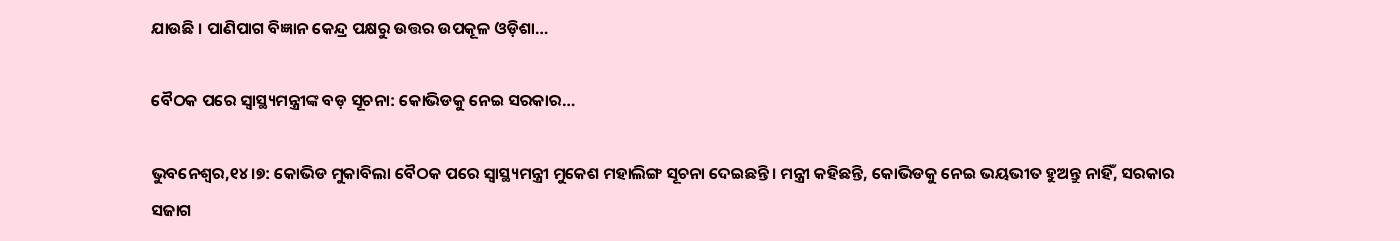ଯାଉଛି । ପାଣିପାଗ ବିଜ୍ଞାନ କେନ୍ଦ୍ର ପକ୍ଷରୁ ଉତ୍ତର ଉପକୂଳ ଓଡ଼ିଶା…

ବୈଠକ ପରେ ସ୍ବାସ୍ଥ୍ୟମନ୍ତ୍ରୀଙ୍କ ବଡ଼ ସୂଚନା: କୋଭିଡକୁ ନେଇ ସରକାର…

ଭୁବନେଶ୍ୱର,୧୪।୭: କୋଭିଡ ମୁକାବିଲା ବୈଠକ ପରେ ସ୍ବାସ୍ଥ୍ୟମନ୍ତ୍ରୀ ମୁକେଶ ମହାଲିଙ୍ଗ ସୂଚନା ଦେଇଛନ୍ତି। ମନ୍ତ୍ରୀ କହିଛନ୍ତି, କୋଭିଡକୁ ନେଇ ଭୟଭୀତ ହୁଅନ୍ତୁ ନାହିଁ, ସରକାର ସଜାଗ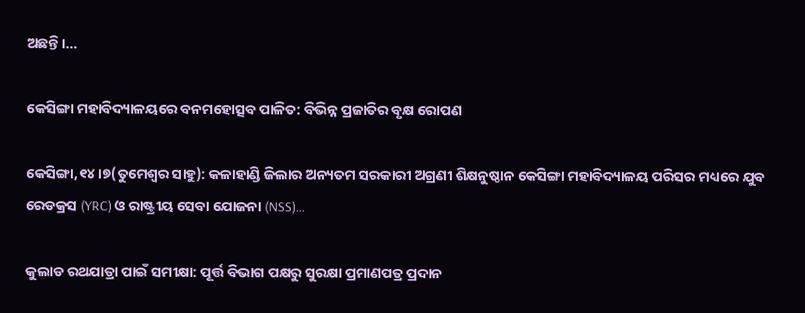ଅଛନ୍ତି।…

କେସିଙ୍ଗା ମହାବିଦ୍ୟାଳୟରେ ବନମହୋତ୍ସବ ପାଳିତ: ବିଭିନ୍ନ ପ୍ରଜାତିର ବୃକ୍ଷ ରୋପଣ

କେସିଙ୍ଗା,୧୪।୭(ତୁମେଶ୍ୱର ସାହୁ): କଳାହାଣ୍ଡି ଜିଲାର ଅନ୍ୟତମ ସରକାରୀ ଅଗ୍ରଣୀ ଶିକ୍ଷନୁଷ୍ଠାନ କେସିଙ୍ଗା ମହାବିଦ୍ୟାଳୟ ପରିସର ମଧ୍ୟରେ ଯୁବ ରେଡକ୍ରସ (YRC) ଓ ରାଷ୍ଟ୍ରୀୟ ସେବା ଯୋଜନା (NSS)…

କୁଲାଡ ରଥଯାତ୍ରା ପାଇଁ ସମୀକ୍ଷା: ପୂର୍ତ୍ତ ବିଭାଗ ପକ୍ଷରୁ ସୁରକ୍ଷା ପ୍ରମାଣପତ୍ର ପ୍ରଦାନ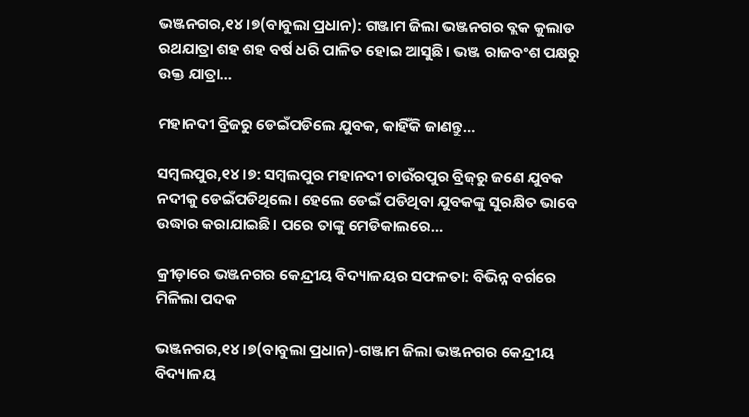ଭଞ୍ଜନଗର,୧୪।୭(ବାବୁଲା ପ୍ରଧାନ): ଗଞ୍ଜାମ ଜିଲା ଭଞ୍ଜନଗର ବ୍ଲକ କୁଲାଡ ରଥଯାତ୍ରା ଶହ ଶହ ବର୍ଷ ଧରି ପାଳିତ ହୋଇ ଆସୁଛି। ଭଞ୍ଜ ରାଜବଂଶ ପକ୍ଷରୁ ଉକ୍ତ ଯାତ୍ରା…

ମହାନଦୀ ବ୍ରିଜରୁ ଡେଇଁପଡିଲେ ଯୁବକ, କାହିଁକି ଜାଣନ୍ତୁ…

ସମ୍ବଲପୁର,୧୪।୭: ସମ୍ବଲପୁର ମହାନଦୀ ଚାଉଁରପୁର ବ୍ରିଜ୍‌ରୁ ଜଣେ ଯୁବକ ନଦୀକୁ ଡେଇଁପଡିଥିଲେ। ହେଲେ ଡେଇଁ ପଡିଥିବା ଯୁବକଙ୍କୁ ସୁରକ୍ଷିତ ଭାବେ ଉଦ୍ଧାର କରାଯାଇଛି। ପରେ ତାଙ୍କୁ ମେଡିକାଲରେ…

କ୍ରୀଡ଼ାରେ ଭଞ୍ଜନଗର କେନ୍ଦ୍ରୀୟ ବିଦ୍ୟାଳୟର ସଫଳତା: ବିଭିନ୍ନ ବର୍ଗରେ ମିଳିଲା ପଦକ

ଭଞ୍ଜନଗର,୧୪।୭(ବାବୁଲା ପ୍ରଧାନ)-ଗଞ୍ଜାମ ଜିଲା ଭଞ୍ଜନଗର କେନ୍ଦ୍ରୀୟ ବିଦ୍ୟାଳୟ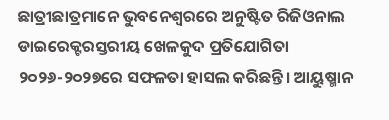ଛାତ୍ରୀଛାତ୍ରମାନେ ଭୁବନେଶ୍ୱରରେ ଅନୁଷ୍ଟିତ ରିଜିଓନାଲ ଡାଇରେକ୍ଟରସ୍ତରୀୟ ଖେଳକୁଦ ପ୍ରତିଯୋଗିତା ୨୦୨୬-୨୦୨୭ରେ ସଫଳତା ହାସଲ କରିଛନ୍ତି। ଆୟୁଷ୍ମାନ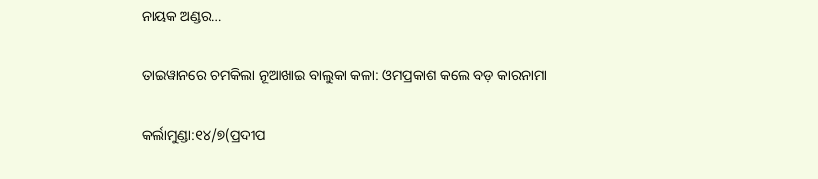ନାୟକ ଅଣ୍ଡର…

ତାଇୱାନରେ ଚମକିଲା ନୂଆଖାଇ ବାଲୁକା କଳା: ଓମପ୍ରକାଶ କଲେ ବଡ଼ କାରନାମା

କର୍ଲାମୁଣ୍ଡା:୧୪/୭(ପ୍ରଦୀପ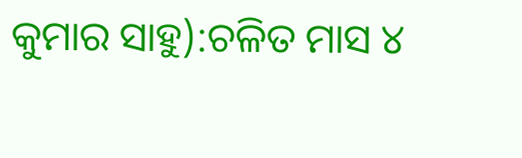କୁମାର ସାହୁ):ଚଳିତ ମାସ ୪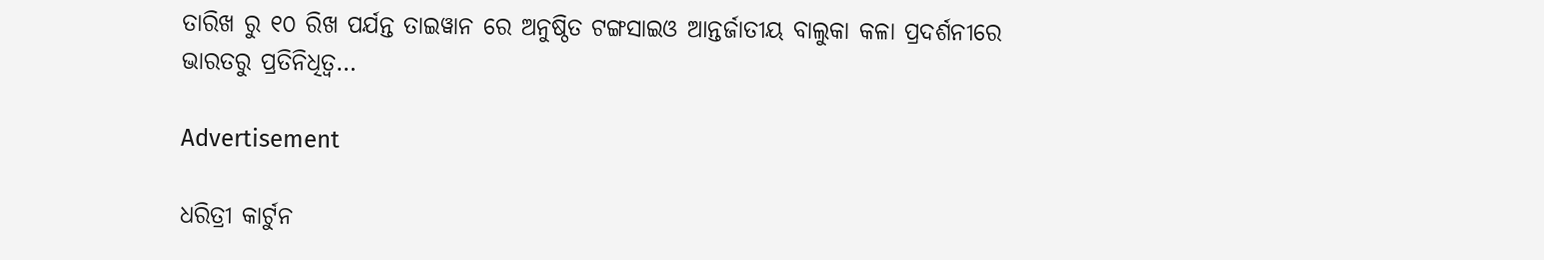ତାରିଖ ରୁ ୧୦ ରିଖ ପର୍ଯନ୍ତ ତାଇୱାନ ରେ ଅନୁଷ୍ଠିତ ଟଙ୍ଗସାଇଓ ଆନ୍ତର୍ଜାତୀୟ ବାଲୁକା କଳା ପ୍ରଦର୍ଶନୀରେ ଭାରତରୁ ପ୍ରତିନିଧିତ୍ୱ…

Advertisement

ଧରିତ୍ରୀ କାର୍ଟୁନ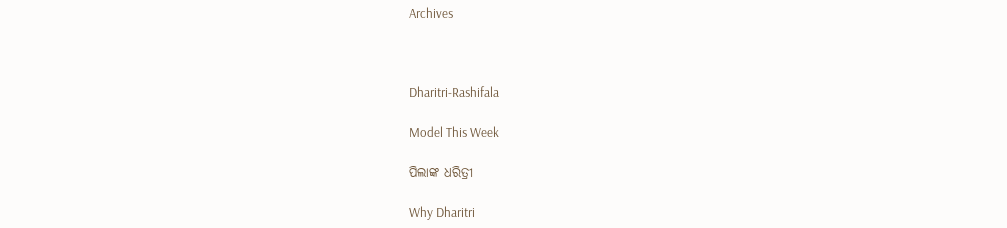Archives



Dharitri-Rashifala

Model This Week

ପିଲାଙ୍କ ଧରିତ୍ରୀ

Why Dharitri